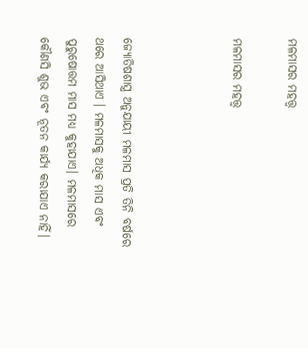ମଳମାସର ମହତ୍ତ୍ୱ

ମଳମାସର ମହତ୍ତ୍ୱ



ଜ୍ୟୋତିଷଶାସ୍ତ୍ର ଅନୁଯାୟୀ ମଳମାସ ପ୍ରତି ତିନି ବର୍ଷରେ ଥରେ ଆସିଥାଏ । ମଳମାସକୁ ଅଧିକ ମାସ ଏବଂ ପୁରୁଷୋତ୍ତମ ମାସ ମଧ୍ୟ କୁହାଯାଏ। ମଳମାସରେ କୌଣସି ଶୁଭ ଏବଂ ନୂତନ କାର୍ଯ୍ୟ କରାଯାଏ ନାହିଁ।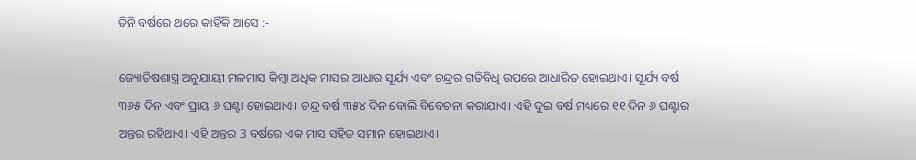ତିନି ବର୍ଷରେ ଥରେ କାହିଁକି ଆସେ :-

ଜ୍ୟୋତିଷଶାସ୍ତ୍ର ଅନୁଯାୟୀ ମଳମାସ କିମ୍ବା ଅଧିକ ମାସର ଆଧାର ସୂର୍ଯ୍ୟ ଏବଂ ଚନ୍ଦ୍ରର ଗତିବିଧି ଉପରେ ଆଧାରିତ ହୋଇଥାଏ। ସୂର୍ଯ୍ୟ ବର୍ଷ ୩୬୫ ଦିନ ଏବଂ ପ୍ରାୟ ୬ ଘଣ୍ଟା ହୋଇଥାଏ। ଚନ୍ଦ୍ର ବର୍ଷ ୩୫୪ ଦିନ ବୋଲି ବିବେଚନା କରାଯାଏ। ଏହି ଦୁଇ ବର୍ଷ ମଧ୍ୟରେ ୧୧ ଦିନ ୬ ଘଣ୍ଟାର ଅନ୍ତର ରହିଥାଏ। ଏହି ଅନ୍ତର 3 ବର୍ଷରେ ଏକ ମାସ ସହିତ ସମାନ ହୋଇଥାଏ।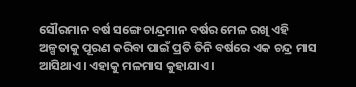ସୌରମାନ ବର୍ଷ ସଙ୍ଗେ ଚାନ୍ଦ୍ରମାନ ବର୍ଷର ମେଳ ରଖି ଏହି ଅଳ୍ପତାକୁ ପୂରଣ କରିବା ପାଇଁ ପ୍ରତି ତିନି ବର୍ଷରେ ଏକ ଚନ୍ଦ୍ର ମାସ ଆସିଥାଏ। ଏହାକୁ ମଳମାସ କୁହାଯାଏ।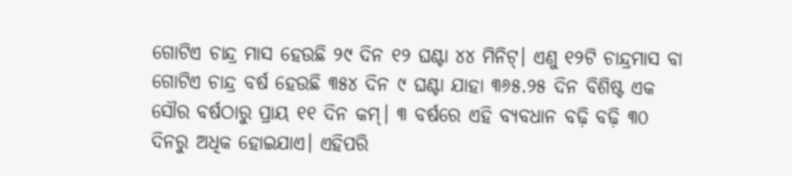ଗୋଟିଏ ଚାନ୍ଦ୍ର ମାସ ହେଉଛି ୨୯ ଦିନ ୧୨ ଘଣ୍ଟା ୪୪ ମିନିଟ୍। ଏଣୁ ୧୨ଟି ଚାନ୍ଦ୍ରମାସ ବା ଗୋଟିଏ ଚାନ୍ଦ୍ର ବର୍ଷ ହେଉଛି ୩୫୪ ଦିନ ୯ ଘଣ୍ଟା ଯାହା ୩୬୫.୨୫ ଦିନ ବିଶିଷ୍ଟ ଏକ ସୌର ବର୍ଷଠାରୁ ପ୍ରାୟ ୧୧ ଦିନ କମ୍। ୩ ବର୍ଷରେ ଏହି ବ୍ୟବଧାନ ବଢ଼ି ବଢ଼ି ୩୦ ଦିନରୁ ଅଧିକ ହୋଇଯାଏ। ଏହିପରି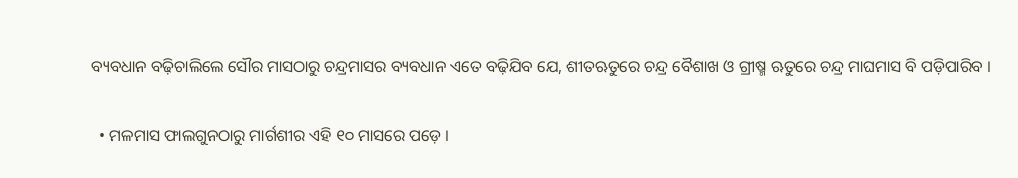ବ୍ୟବଧାନ ବଢ଼ିଚାଲିଲେ ସୌର ମାସଠାରୁ ଚନ୍ଦ୍ରମାସର ବ୍ୟବଧାନ ଏତେ ବଢ଼ିଯିବ ଯେ, ଶୀତଋତୁରେ ଚନ୍ଦ୍ର ବୈଶାଖ ଓ ଗ୍ରୀଷ୍ମ ଋତୁରେ ଚନ୍ଦ୍ର ମାଘମାସ ବି ପଡ଼ିପାରିବ ।

  • ମଳମାସ ଫାଲଗୁନଠାରୁ ମାର୍ଗଶୀର ଏହି ୧୦ ମାସରେ ପଡ଼େ ।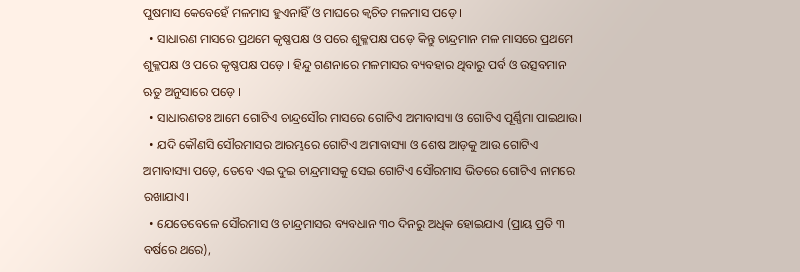ପୁଷମାସ କେବେହେଁ ମଳମାସ ହୁଏନାହିଁ ଓ ମାଘରେ କ୍ୱଚିତ ମଳମାସ ପଡ଼େ ।
  • ସାଧାରଣ ମାସରେ ପ୍ରଥମେ କୃଷ୍ଣପକ୍ଷ ଓ ପରେ ଶୁକ୍ଳପକ୍ଷ ପଡ଼େ କିନ୍ତୁ ଚାନ୍ଦ୍ରମାନ ମଳ ମାସରେ ପ୍ରଥମେ ଶୁକ୍ଳପକ୍ଷ ଓ ପରେ କୃଷ୍ଣପକ୍ଷ ପଡ଼େ । ହିନ୍ଦୁ ଗଣନାରେ ମଳମାସର ବ୍ୟବହାର ଥିବାରୁ ପର୍ବ ଓ ଉତ୍ସବମାନ ଋତୁ ଅନୁସାରେ ପଡ଼େ ।
  • ସାଧାରଣତଃ ଆମେ ଗୋଟିଏ ଚାନ୍ଦ୍ରସୌର ମାସରେ ଗୋଟିଏ ଅମାବାସ୍ୟା ଓ ଗୋଟିଏ ପୂର୍ଣ୍ଣିମା ପାଇଥାଉ।
  • ଯଦି କୌଣସି ସୌରମାସର ଆରମ୍ଭରେ ଗୋଟିଏ ଅମାବାସ୍ୟା ଓ ଶେଷ ଆଡ଼କୁ ଆଉ ଗୋଟିଏ ଅମାବାସ୍ୟା ପଡ଼େ, ତେବେ ଏଇ ଦୁଇ ଚାନ୍ଦ୍ରମାସକୁ ସେଇ ଗୋଟିଏ ସୌରମାସ ଭିତରେ ଗୋଟିଏ ନାମରେ ରଖାଯାଏ।
  • ଯେତେବେଳେ ସୌରମାସ ଓ ଚାନ୍ଦ୍ରମାସର ବ୍ୟବଧାନ ୩୦ ଦିନରୁ ଅଧିକ ହୋଇଯାଏ (ପ୍ରାୟ ପ୍ରତି ୩ ବର୍ଷରେ ଥରେ),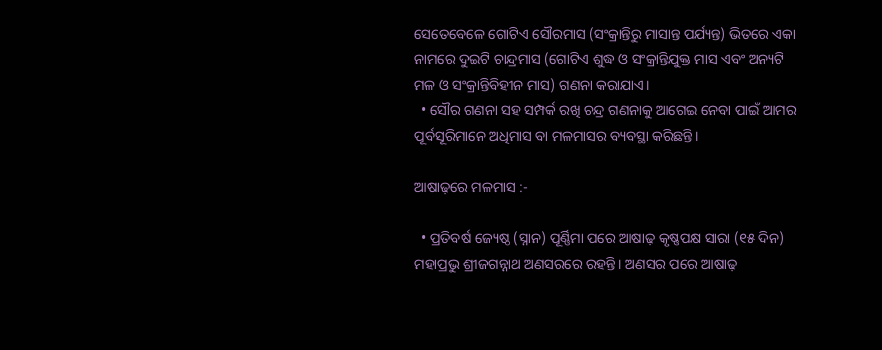ସେତେବେଳେ ଗୋଟିଏ ସୌରମାସ (ସଂକ୍ରାନ୍ତିରୁ ମାସାନ୍ତ ପର୍ଯ୍ୟନ୍ତ) ଭିତରେ ଏକା ନାମରେ ଦୁଇଟି ଚାନ୍ଦ୍ରମାସ (ଗୋଟିଏ ଶୁଦ୍ଧ ଓ ସଂକ୍ରାନ୍ତିଯୁକ୍ତ ମାସ ଏବଂ ଅନ୍ୟଟି ମଳ ଓ ସଂକ୍ରାନ୍ତିବିହୀନ ମାସ) ଗଣନା କରାଯାଏ।
  • ସୌର ଗଣନା ସହ ସମ୍ପର୍କ ରଖି ଚନ୍ଦ୍ର ଗଣନାକୁ ଆଗେଇ ନେବା ପାଇଁ ଆମର ପୂର୍ବସୂରିମାନେ ଅଧିମାସ ବା ମଳମାସର ବ୍ୟବସ୍ଥା କରିଛନ୍ତି।

ଆଷାଢ଼ରେ ମଳମାସ :-

  • ପ୍ରତିବର୍ଷ ଜ୍ୟେଷ୍ଠ (ସ୍ନାନ) ପୂର୍ଣ୍ଣିମା ପରେ ଆଷାଢ଼ କୃଷ୍ଣପକ୍ଷ ସାରା (୧୫ ଦିନ) ମହାପ୍ରଭୁ ଶ୍ରୀଜଗନ୍ନାଥ ଅଣସରରେ ରହନ୍ତି। ଅଣସର ପରେ ଆଷାଢ଼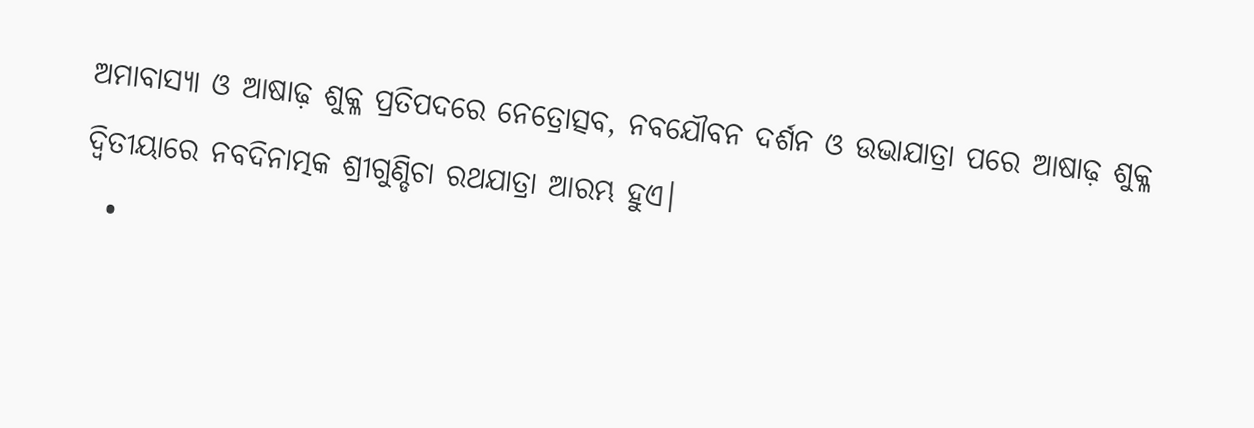ଅମାବାସ୍ୟା ଓ ଆଷାଢ଼ ଶୁକ୍ଳ ପ୍ରତିପଦରେ ନେତ୍ରୋତ୍ସବ, ନବଯୌବନ ଦର୍ଶନ ଓ ଉଭାଯାତ୍ରା ପରେ ଆଷାଢ଼ ଶୁକ୍ଳ ଦ୍ୱିତୀୟାରେ ନବଦିନାତ୍ମକ ଶ୍ରୀଗୁଣ୍ଡିଚା ରଥଯାତ୍ରା ଆରମ୍ଭ ହୁଏ।
  •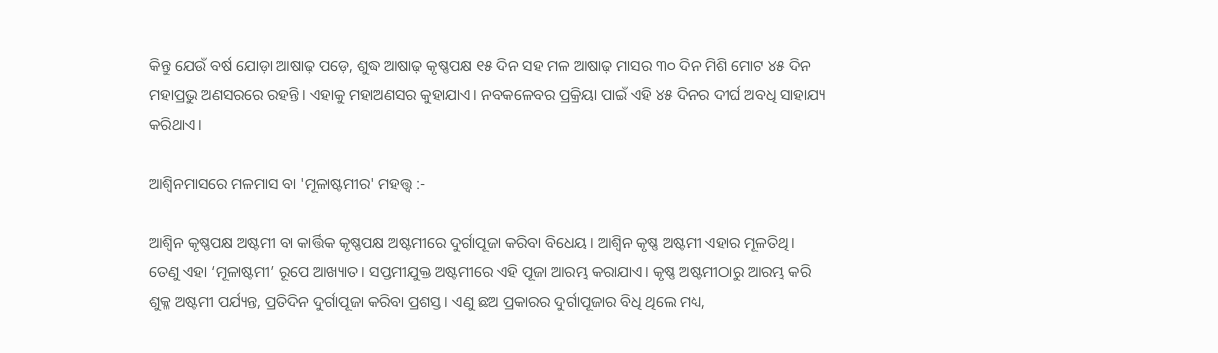କିନ୍ତୁ ଯେଉଁ ବର୍ଷ ଯୋଡ଼ା ଆଷାଢ଼ ପଡ଼େ, ଶୁଦ୍ଧ ଆଷାଢ଼ କୃଷ୍ଣପକ୍ଷ ୧୫ ଦିନ ସହ ମଳ ଆଷାଢ଼ ମାସର ୩୦ ଦିନ ମିଶି ମୋଟ ୪୫ ଦିନ ମହାପ୍ରଭୁ ଅଣସରରେ ରହନ୍ତି। ଏହାକୁ ମହାଅଣସର କୁହାଯାଏ। ନବକଳେବର ପ୍ରକ୍ରିୟା ପାଇଁ ଏହି ୪୫ ଦିନର ଦୀର୍ଘ ଅବଧି ସାହାଯ୍ୟ କରିଥାଏ।

ଆଶ୍ଵିନମାସରେ ମଳମାସ ବା 'ମୂଳାଷ୍ଟମୀର' ମହତ୍ତ୍ୱ :-

ଆଶ୍ୱିନ କୃଷ୍ଣପକ୍ଷ ଅଷ୍ଟମୀ ବା କାର୍ତ୍ତିକ କୃଷ୍ଣପକ୍ଷ ଅଷ୍ଟମୀରେ ଦୁର୍ଗାପୂଜା କରିବା ବିଧେୟ। ଆଶ୍ୱିନ କୃଷ୍ଣ ଅଷ୍ଟମୀ ଏହାର ମୂଳତିଥି। ତେଣୁ ଏହା ‘ମୂଳାଷ୍ଟମୀ’ ରୂପେ ଆଖ୍ୟାତ। ସପ୍ତମୀଯୁକ୍ତ ଅଷ୍ଟମୀରେ ଏହି ପୂଜା ଆରମ୍ଭ କରାଯାଏ। କୃଷ୍ଣ ଅଷ୍ଟମୀଠାରୁ ଆରମ୍ଭ କରି ଶୁକ୍ଳ ଅଷ୍ଟମୀ ପର୍ଯ୍ୟନ୍ତ, ପ୍ରତିଦିନ ଦୁର୍ଗାପୂଜା କରିବା ପ୍ରଶସ୍ତ। ଏଣୁ ଛଅ ପ୍ରକାରର ଦୁର୍ଗାପୂଜାର ବିଧି ଥିଲେ ମଧ୍ୟ,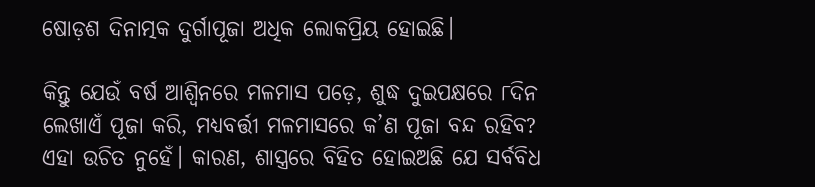ଷୋଡ଼ଶ ଦିନାତ୍ମକ ଦୁର୍ଗାପୂଜା ଅଧିକ ଲୋକପ୍ରିୟ ହୋଇଛି।

କିନ୍ତୁ ଯେଉଁ ବର୍ଷ ଆଶ୍ୱିନରେ ମଳମାସ ପଡ଼େ, ଶୁଦ୍ଧ ଦୁଇପକ୍ଷରେ ୮ଦିନ ଲେଖାଏଁ ପୂଜା କରି, ମଧ୍ୟବର୍ତ୍ତୀ ମଳମାସରେ କ’ଣ ପୂଜା ବନ୍ଦ ରହିବ? ଏହା ଉଚିତ ନୁହେଁ। କାରଣ, ଶାସ୍ତ୍ରରେ ବିହିତ ହୋଇଅଛି ଯେ ସର୍ବବିଧ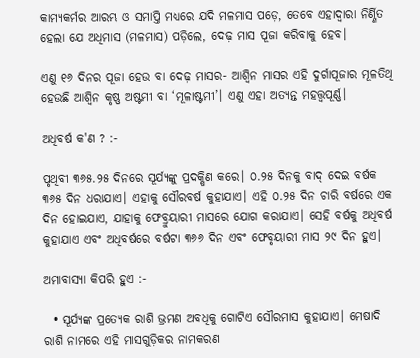କାମ୍ୟକର୍ମର ଆରମ୍ଭ ଓ ସମାପ୍ତି ମଧ୍ୟରେ ଯଦି ମଳମାସ ପଡ଼େ, ତେବେ ଏହାଦ୍ୱାରା ନିର୍ଣ୍ଣିତ ହେଲା ଯେ ଅଧିମାସ (ମଳମାସ) ପଡ଼ିଲେ, ଦେଢ଼ ମାସ ପୂଜା କରିବାକୁ ହେବ।

ଏଣୁ ୧୬ ଦିନର ପୂଜା ହେଉ ବା ଦେଢ଼ ମାସର- ଆଶ୍ୱିନ ମାସର ଏହି ଦୁର୍ଗାପୂଜାର ମୂଳତିଥି ହେଉଛି ଆଶ୍ୱିନ କୃଷ୍ଣ ଅଷ୍ଟମୀ ବା ‘ମୂଳାଷ୍ଟମୀ’। ଏଣୁ ଏହା ଅତ୍ୟନ୍ତ ମହତ୍ତ୍ୱପୂର୍ଣ୍ଣ।

ଅଧିବର୍ଷ କ'ଣ ? :-

ପୃଥିବୀ ୩୬୫.୨୫ ଦିନରେ ସୂର୍ଯ୍ୟଙ୍କୁ ପ୍ରଦକ୍ଷିଣ କରେ। ୦.୨୫ ଦିନକୁ ବାଦ୍ ଦେଇ ବର୍ଷକ ୩୬୫ ଦିନ ଧରାଯାଏ। ଏହାକୁ ସୌରବର୍ଷ କୁହାଯାଏ। ଏହି ୦.୨୫ ଦିନ ଚାରି ବର୍ଷରେ ଏକ ଦିନ ହୋଇଯାଏ, ଯାହାକୁ ଫେବ୍ରୁୟାରୀ ମାସରେ ଯୋଗ କରାଯାଏ। ସେହି ବର୍ଷକୁ ଅଧିବର୍ଷ କୁହାଯାଏ ଏବଂ ଅଧିବର୍ଷରେ ବର୍ଷଟା ୩୬୬ ଦିନ ଏବଂ ଫେବୃୟାରୀ ମାସ ୨୯ ଦିନ ହୁଏ।

ଅମାବାସ୍ୟା କିପରି ହୁଏ :-

  • ସୂର୍ଯ୍ୟଙ୍କ ପ୍ରତ୍ୟେକ ରାଶି ଭ୍ରମଣ ଅବଧିକୁ ଗୋଟିଏ ସୌରମାସ କୁହାଯାଏ। ମେଷାଦି ରାଶି ନାମରେ ଏହି ମାସଗୁଡ଼ିକର ନାମକରଣ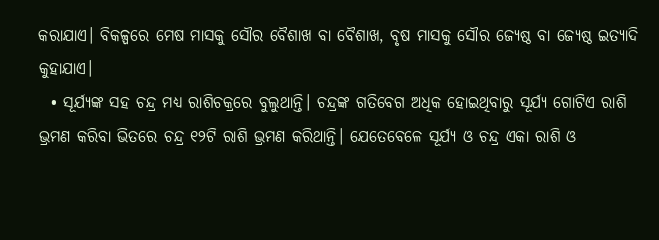କରାଯାଏ। ବିକଳ୍ପରେ ମେଷ ମାସକୁ ସୌର ବୈଶାଖ ବା ବୈଶାଖ, ବୃଷ ମାସକୁ ସୌର ଜ୍ୟେଷ୍ଠ ବା ଜ୍ୟେଷ୍ଠ ଇତ୍ୟାଦି କୁହାଯାଏ।
  • ସୂର୍ଯ୍ୟଙ୍କ ସହ ଚନ୍ଦ୍ର ମଧ୍ୟ ରାଶିଚକ୍ରରେ ବୁଲୁଥାନ୍ତି। ଚନ୍ଦ୍ରଙ୍କ ଗତିବେଗ ଅଧିକ ହୋଇଥିବାରୁ ସୂର୍ଯ୍ୟ ଗୋଟିଏ ରାଶି ଭ୍ରମଣ କରିବା ଭିତରେ ଚନ୍ଦ୍ର ୧୨ଟି ରାଶି ଭ୍ରମଣ କରିଥାନ୍ତି। ଯେତେବେଳେ ସୂର୍ଯ୍ୟ ଓ ଚନ୍ଦ୍ର ଏକା ରାଶି ଓ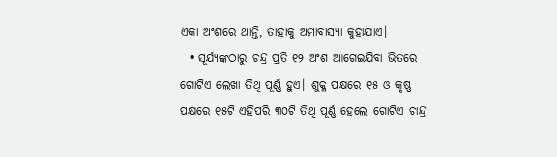ଏକା ଅଂଶରେ ଥାନ୍ତି, ତାହାକୁ ଅମାବାସ୍ୟା କୁହାଯାଏ।
  • ସୂର୍ଯ୍ୟଙ୍କଠାରୁ ଚନ୍ଦ୍ର ପ୍ରତି ୧୨ ଅଂଶ ଆଗେଇଯିବା ଭିତରେ ଗୋଟିଏ ଲେଖା ତିଥି ପୂର୍ଣ୍ଣ ହୁଏ। ଶୁକ୍ଳ ପକ୍ଷରେ ୧୫ ଓ କୃଷ୍ଣ ପକ୍ଷରେ ୧୫ଟି ଏହିପରି ୩୦ଟି ତିଥି ପୂର୍ଣ୍ଣ ହେଲେ ଗୋଟିଏ ଚାନ୍ଦ୍ର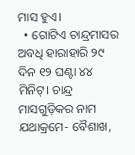ମାସ ହୁଏ।
  • ଗୋଟିଏ ଚାନ୍ଦ୍ରମାସର ଅବଧି ହାରାହାରି ୨୯ ଦିନ ୧୨ ଘଣ୍ଟା ୪୪ ମିନିଟ୍। ଚାନ୍ଦ୍ର ମାସଗୁଡ଼ିକର ନାମ ଯଥାକ୍ରମେ- ବୈଶାଖ,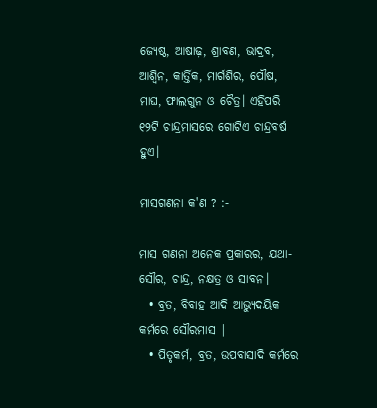ଜ୍ୟେଷ୍ଠ, ଆଷାଢ଼, ଶ୍ରାବଣ, ଭାଦ୍ରବ, ଆଶ୍ୱିନ, କାର୍ତ୍ତିକ, ମାର୍ଗଶିର, ପୌଷ, ମାଘ, ଫାଲଗୁନ ଓ ଚୈତ୍ର। ଏହିପରି ୧୨ଟି ଚାନ୍ଦ୍ରମାସରେ ଗୋଟିଏ ଚାନ୍ଦ୍ରବର୍ଷ ହୁଏ।

ମାସଗଣନା କ'ଣ ? :-

ମାସ ଗଣନା ଅନେକ ପ୍ରକାରର, ଯଥା- ସୌର, ଚାନ୍ଦ୍ର, ନକ୍ଷତ୍ର ଓ ସାବନ।
  • ବ୍ରତ, ବିବାହ ଆଦି ଆଭ୍ୟୁଦୟିକ କର୍ମରେ ସୌରମାସ |
  • ପିତୃକର୍ମ, ବ୍ରତ, ଉପବାସାଦି କର୍ମରେ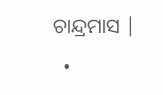ଚାନ୍ଦ୍ରମାସ |
  •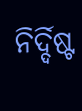ନିର୍ଦ୍ଦିଷ୍ଟ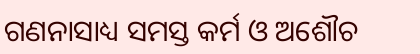ଗଣନାସାଧ୍ୟ ସମସ୍ତ କର୍ମ ଓ ଅଶୌଚ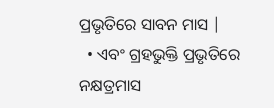ପ୍ରଭୃତିରେ ସାବନ ମାସ |
  • ଏବଂ ଗ୍ରହଭୁକ୍ତି ପ୍ରଭୃତିରେ ନକ୍ଷତ୍ରମାସ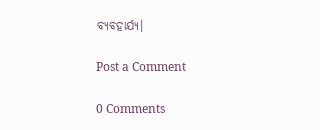ବ୍ୟବହାର୍ଯ୍ୟ।

Post a Comment

0 Comments